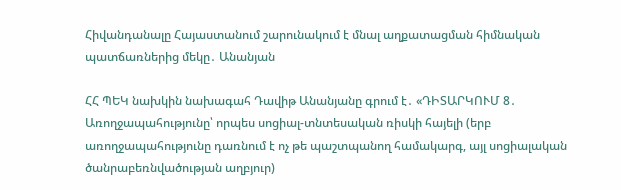Հիվանդանալը Հայաստանում շարունակում է մնալ աղքատացման հիմնական պատճառներից մեկը․ Անանյան

ՀՀ ՊԵԿ նախկին նախագահ Դավիթ Անանյանը գրում է․ «ԴԻՏԱՐԿՈՒՄ 8․ Առողջապահությունը՝ որպես սոցիալ-տնտեսական ռիսկի հայելի (երբ առողջապահությունը դառնում է ոչ թե պաշտպանող համակարգ, այլ սոցիալական ծանրաբեռնվածության աղբյուր)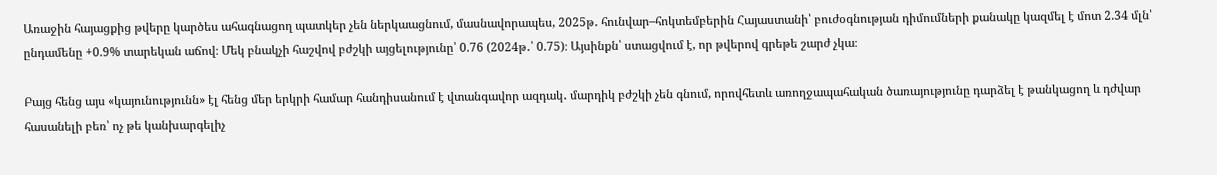Առաջին հայացքից թվերը կարծես ահագնացող պատկեր չեն ներկաացնում, մասնավորապես, 2025թ․ հունվար–հոկտեմբերին Հայաստանի՝ բուժօգնության դիմումների քանակը կազմել է մոտ 2.34 մլն՝ ընդամենը +0.9% տարեկան աճով։ Մեկ բնակչի հաշվով բժշկի այցելությունը՝ 0.76 (2024թ․՝ 0.75)։ Այսինքն՝ ստացվում է, որ թվերով գրեթե շարժ չկա։

Բայց հենց այս «կայունությունն» էլ հենց մեր երկրի համար հանդիսանում է վտանգավոր ազդակ․ մարդիկ բժշկի չեն գնում, որովհետև առողջապահական ծառայությունը դարձել է թանկացող և դժվար հասանելի բեռ՝ ոչ թե կանխարգելիչ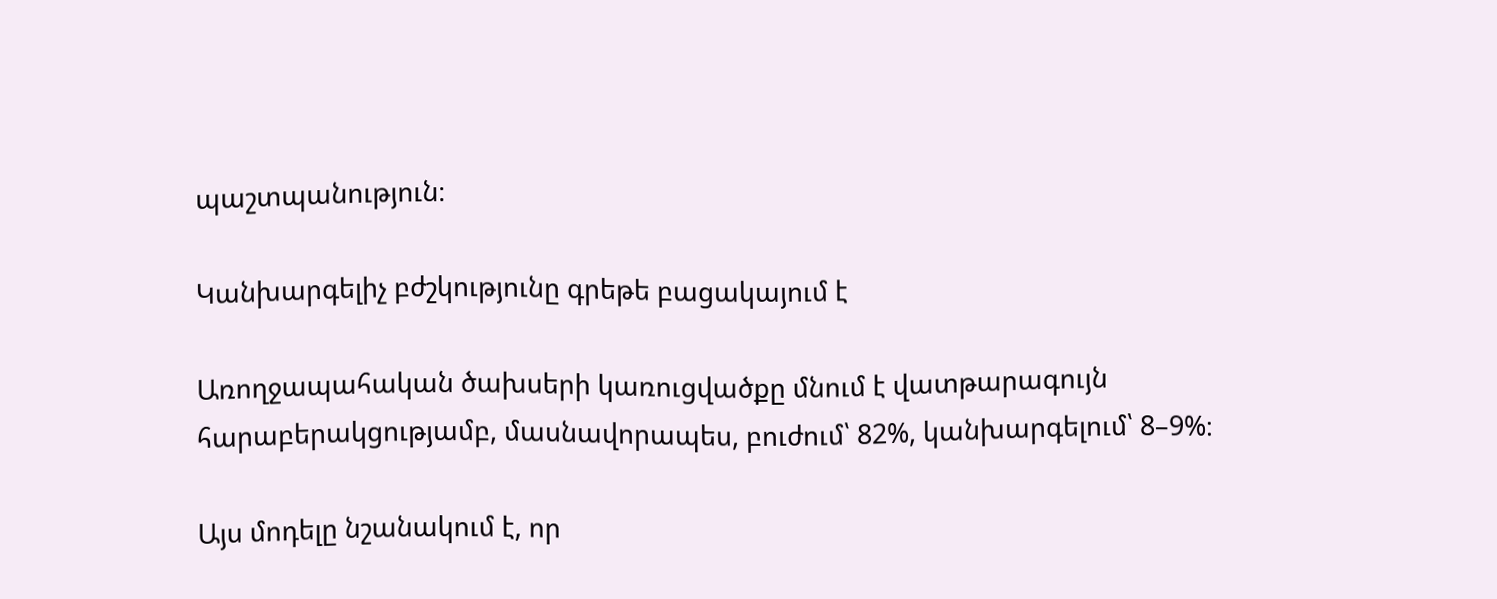պաշտպանություն։

Կանխարգելիչ բժշկությունը գրեթե բացակայում է

Առողջապահական ծախսերի կառուցվածքը մնում է վատթարագույն հարաբերակցությամբ, մասնավորապես, բուժում՝ 82%, կանխարգելում՝ 8–9%։

Այս մոդելը նշանակում է, որ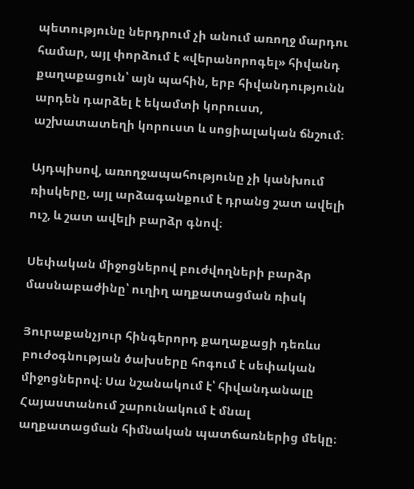պետությունը ներդրում չի անում առողջ մարդու համար, այլ փորձում է «վերանորոգել» հիվանդ քաղաքացուն՝ այն պահին, երբ հիվանդությունն արդեն դարձել է եկամտի կորուստ, աշխատատեղի կորուստ և սոցիալական ճնշում։

Այդպիսով, առողջապահությունը չի կանխում ռիսկերը, այլ արձագանքում է դրանց շատ ավելի ուշ, և շատ ավելի բարձր գնով։

Սեփական միջոցներով բուժվողների բարձր մասնաբաժինը՝ ուղիղ աղքատացման ռիսկ

Յուրաքանչյուր հինգերորդ քաղաքացի դեռևս բուժօգնության ծախսերը հոգում է սեփական միջոցներով։ Սա նշանակում է՝ հիվանդանալը Հայաստանում շարունակում է մնալ աղքատացման հիմնական պատճառներից մեկը։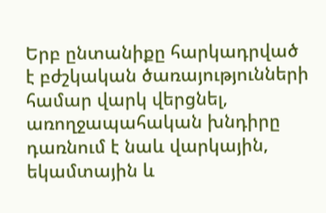Երբ ընտանիքը հարկադրված է բժշկական ծառայությունների համար վարկ վերցնել, առողջապահական խնդիրը դառնում է նաև վարկային, եկամտային և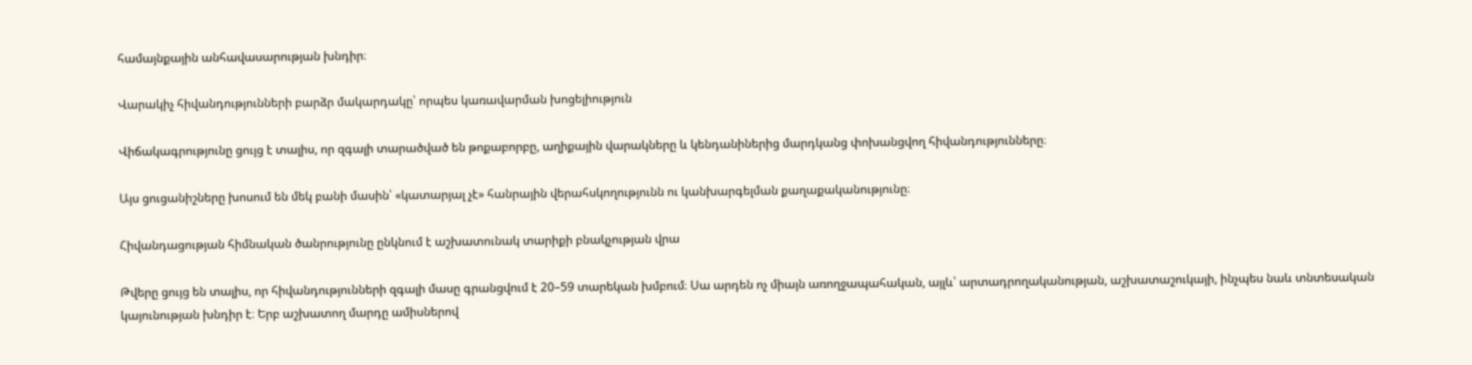համայնքային անհավասարության խնդիր։

Վարակիչ հիվանդությունների բարձր մակարդակը՝ որպես կառավարման խոցելիություն

Վիճակագրությունը ցույց է տալիս, որ զգալի տարածված են թոքաբորբը, աղիքային վարակները և կենդանիներից մարդկանց փոխանցվող հիվանդությունները։

Այս ցուցանիշները խոսում են մեկ բանի մասին՝ «կատարյալ չէ» հանրային վերահսկողությունն ու կանխարգելման քաղաքականությունը։

Հիվանդացության հիմնական ծանրությունը ընկնում է աշխատունակ տարիքի բնակչության վրա

Թվերը ցույց են տալիս, որ հիվանդությունների զգալի մասը գրանցվում է 20–59 տարեկան խմբում։ Սա արդեն ոչ միայն առողջապահական, այլև՝ արտադրողականության, աշխատաշուկայի, ինչպես նաև տնտեսական կայունության խնդիր է։ Երբ աշխատող մարդը ամիսներով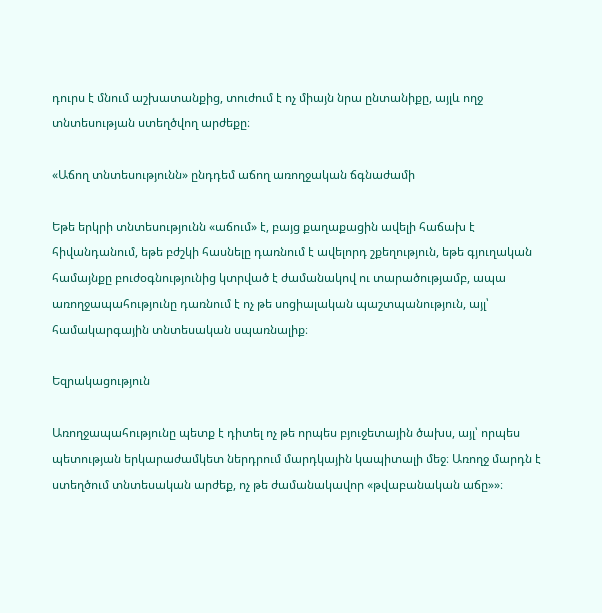դուրս է մնում աշխատանքից, տուժում է ոչ միայն նրա ընտանիքը, այլև ողջ տնտեսության ստեղծվող արժեքը։

«Աճող տնտեսությունն» ընդդեմ աճող առողջական ճգնաժամի

Եթե երկրի տնտեսությունն «աճում» է, բայց քաղաքացին ավելի հաճախ է հիվանդանում, եթե բժշկի հասնելը դառնում է ավելորդ շքեղություն, եթե գյուղական համայնքը բուժօգնությունից կտրված է ժամանակով ու տարածությամբ, ապա առողջապահությունը դառնում է ոչ թե սոցիալական պաշտպանություն, այլ՝ համակարգային տնտեսական սպառնալիք։

Եզրակացություն

Առողջապահությունը պետք է դիտել ոչ թե որպես բյուջետային ծախս, այլ՝ որպես պետության երկարաժամկետ ներդրում մարդկային կապիտալի մեջ։ Առողջ մարդն է ստեղծում տնտեսական արժեք, ոչ թե ժամանակավոր «թվաբանական աճը»»։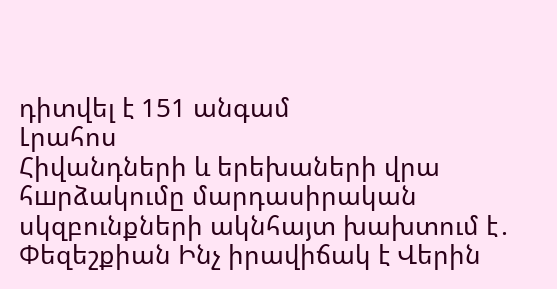դիտվել է 151 անգամ
Լրահոս
Հիվանդների և երեխաների վրա հшրձակումը մարդասիրական սկզբունքների ակնհայտ խախտում է․ Փեզեշքիան Ինչ իրավիճակ է Վերին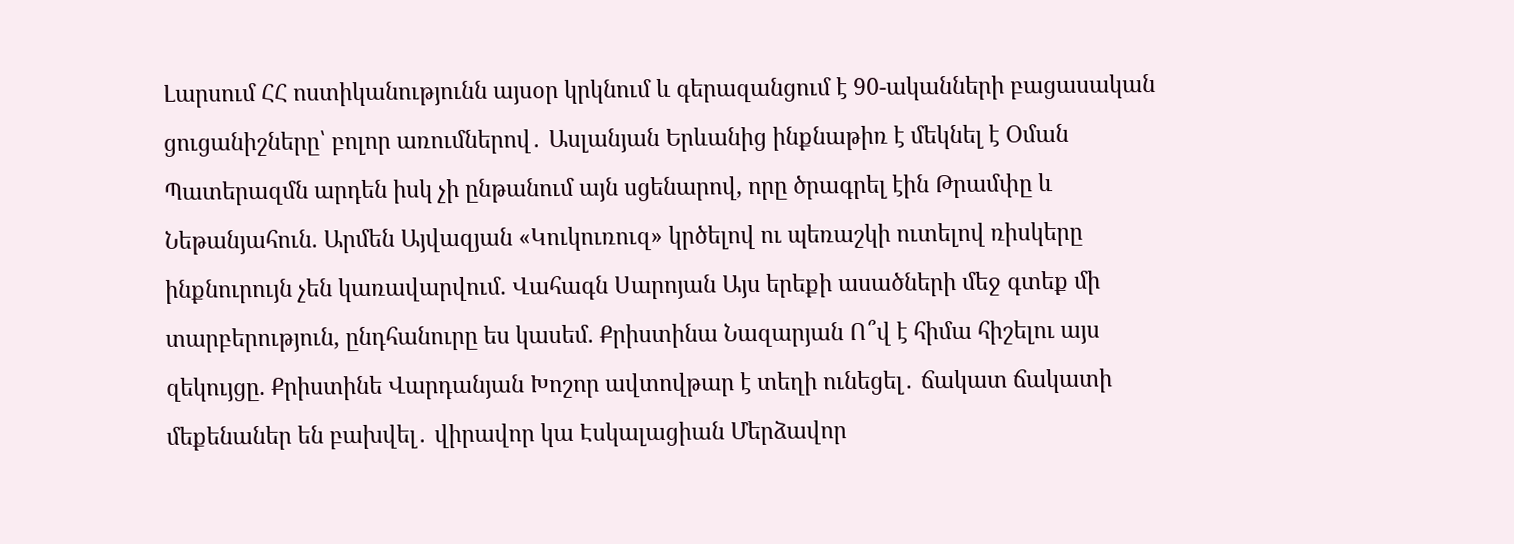Լարսում ՀՀ ոստիկանությունն այսօր կրկնում և գերազանցում է 90-ականների բացասական ցուցանիշները՝ բոլոր առումներով․ Ասլանյան Երևանից ինքնաթիռ է մեկնել է Օման Պատերազմն արդեն իսկ չի ընթանում այն սցենարով, որը ծրագրել էին Թրամփը և Նեթանյահուն. Արմեն Այվազյան «Կուկուռուզ» կրծելով ու պեռաշկի ուտելով ռիսկերը ինքնուրույն չեն կառավարվում. Վահագն Սարոյան Այս երեքի ասածների մեջ գտեք մի տարբերություն, ընդհանուրը ես կասեմ. Քրիստինա Նազարյան Ո՞վ է հիմա հիշելու այս զեկույցը. Քրիստինե Վարդանյան Խոշոր ավտովթար է տեղի ունեցել․ ճակատ ճակատի մեքենաներ են բախվել․ վիրավոր կա Էսկալացիան Մերձավոր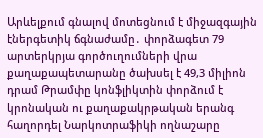Արևելքում գնալով մոտեցնում է միջազգային էներգետիկ ճգնաժամը․ փորձագետ 79 արտերկրյա գործուղումների վրա քաղաքապետարանը ծախսել է 49,3 միլիոն դրամ Թրամփը կոնֆլիկտին փորձում է կրոնական ու քաղաքակրթական երանգ հաղորդել Նարկոտրաֆիկի ողնաշարը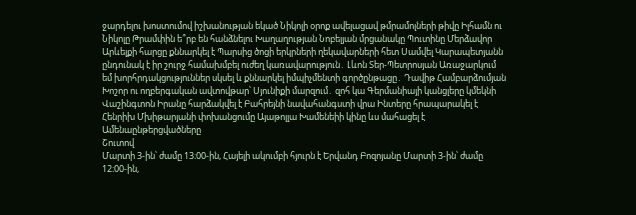ջարդելու խոստումով իշխանության եկած Նիկոլի օրոք ավելացավ թմրամոլների թիվը Իլհամն ու Նիկոլը Թրամփին ե՞րբ են հանձնելու Խաղաղության Նոբելյան մրցանակը Պուտինը Մերձավոր Արևելքի հարցը քննարկել է Պարսից ծոցի երկրների ղեկավարների հետ Սամվել Կարապետյանն ընդունակ է իր շուրջ համախմբել ուժեղ կառավարություն․ Լևոն Տեր-Պետրոսյան Առաջարկում եմ խորհրդակցություններ սկսել և քննարկել իմպիչմենտի գործընթացը․ Դավիթ Համբարձումյան Խոշոր ու ողբերգական ավտովթար՝ Սյունիքի մարզում․ զոհ կա Գերմանիայի կանցլերը կմեկնի Վաշինգտոն Իրանը հարձակվել է Բահրեյնի նավահանգստի վրա Ինտերը հրապարակել է Հենրիխ Մխիթարյանի փոխանցումը Այաթոլլա Խամենեիի կինը ևս մահացել է
Ամենաընթերցվածները
Շուտով
Մարտի 3-ին՝ ժամը 13։00-ին, Հայելի ակումբի հյուրն է Երվանդ Բոզոյանը Մարտի 3-ին՝ ժամը 12։00-ին,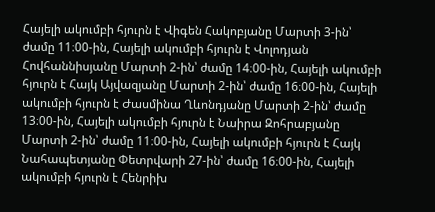Հայելի ակումբի հյուրն է Վիգեն Հակոբյանը Մարտի 3-ին՝ ժամը 11։00-ին, Հայելի ակումբի հյուրն է Վոլոդյան Հովհաննիսյանը Մարտի 2-ին՝ ժամը 14։00-ին, Հայելի ակումբի հյուրն է Հայկ Այվազյանը Մարտի 2-ին՝ ժամը 16։00-ին, Հայելի ակումբի հյուրն է Ժասմինա Ղևոնդյանը Մարտի 2-ին՝ ժամը 13։00-ին, Հայելի ակումբի հյուրն է Նաիրա Զոհրաբյանը Մարտի 2-ին՝ ժամը 11։00-ին, Հայելի ակումբի հյուրն է Հայկ Նահապետյանը Փետրվարի 27-ին՝ ժամը 16։00-ին, Հայելի ակումբի հյուրն է Հենրիխ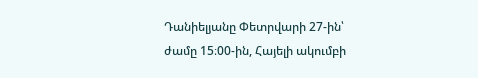Դանիելյանը Փետրվարի 27-ին՝ ժամը 15։00-ին, Հայելի ակումբի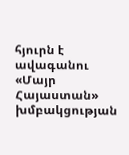հյուրն է ավագանու «Մայր Հայաստան» խմբակցության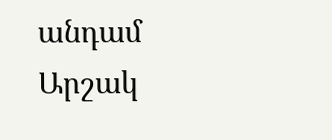անդամ Արշակ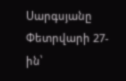Սարգսյանը Փետրվարի 27-ին՝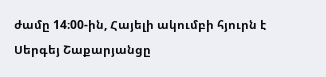ժամը 14։00-ին, Հայելի ակումբի հյուրն է Սերգեյ Շաքարյանցը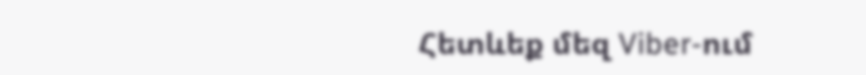Հետևեք մեզ Viber-ում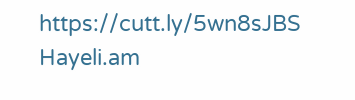https://cutt.ly/5wn8sJBS
Hayeli.am